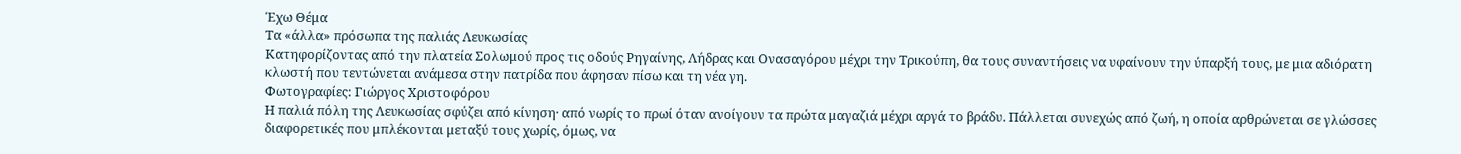Έχω Θέμα
Τα «άλλα» πρόσωπα της παλιάς Λευκωσίας
Κατηφορίζοντας από την πλατεία Σολωμού προς τις οδούς Ρηγαίνης, Λήδρας και Ονασαγόρου μέχρι την Τρικούπη, θα τους συναντήσεις να υφαίνουν την ύπαρξή τους, με μια αδιόρατη κλωστή που τεντώνεται ανάμεσα στην πατρίδα που άφησαν πίσω και τη νέα γη.
Φωτογραφίες: Γιώργος Χριστοφόρου
Η παλιά πόλη της Λευκωσίας σφύζει από κίνηση· από νωρίς το πρωί όταν ανοίγουν τα πρώτα μαγαζιά μέχρι αργά το βράδυ. Πάλλεται συνεχώς από ζωή, η οποία αρθρώνεται σε γλώσσες διαφορετικές που μπλέκονται μεταξύ τους χωρίς, όμως, να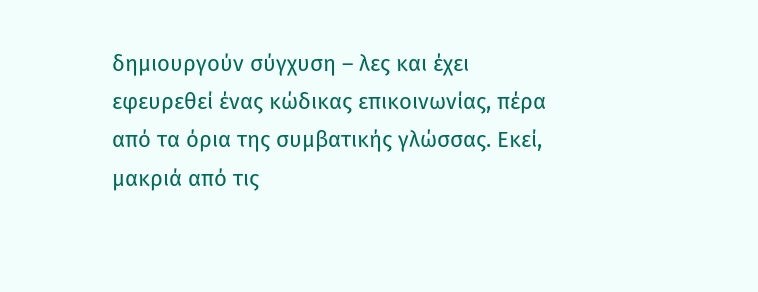δημιουργούν σύγχυση – λες και έχει εφευρεθεί ένας κώδικας επικοινωνίας, πέρα από τα όρια της συμβατικής γλώσσας. Εκεί, μακριά από τις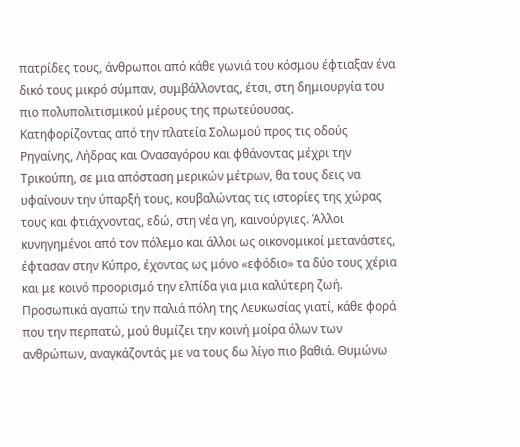πατρίδες τους, άνθρωποι από κάθε γωνιά του κόσμου έφτιαξαν ένα δικό τους μικρό σύμπαν, συμβάλλοντας, έτσι, στη δημιουργία του πιο πολυπολιτισμικού μέρους της πρωτεύουσας.
Κατηφορίζοντας από την πλατεία Σολωμού προς τις οδούς Ρηγαίνης, Λήδρας και Ονασαγόρου και φθάνοντας μέχρι την Τρικούπη, σε μια απόσταση μερικών μέτρων, θα τους δεις να υφαίνουν την ύπαρξή τους, κουβαλώντας τις ιστορίες της χώρας τους και φτιάχνοντας, εδώ, στη νέα γη, καινούργιες. Άλλοι κυνηγημένοι από τον πόλεμο και άλλοι ως οικονομικοί μετανάστες, έφτασαν στην Κύπρο, έχοντας ως μόνο «εφόδιο» τα δύο τους χέρια και με κοινό προορισμό την ελπίδα για μια καλύτερη ζωή.
Προσωπικά αγαπώ την παλιά πόλη της Λευκωσίας γιατί, κάθε φορά που την περπατώ, μού θυμίζει την κοινή μοίρα όλων των ανθρώπων, αναγκάζοντάς με να τους δω λίγο πιο βαθιά. Θυμώνω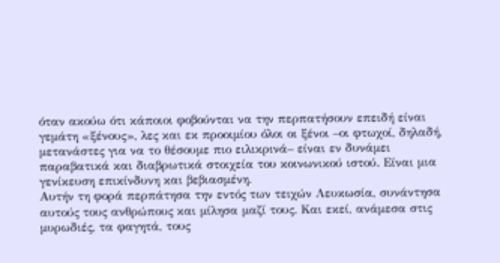όταν ακούω ότι κάποιοι φοβούνται να την περπατήσουν επειδή είναι γεμάτη «ξένους», λες και εκ προοιμίου όλοι οι ξένοι –οι φτωχοί, δηλαδή, μετανάστες για να το θέσουμε πιο ειλικρινά– είναι εν δυνάμει παραβατικά και διαβρωτικά στοιχεία του κοινωνικού ιστού. Είναι μια γενίκευση επικίνδυνη και βεβιασμένη.
Αυτήν τη φορά περπάτησα την εντός των τειχών Λευκωσία, συνάντησα αυτούς τους ανθρώπους και μίλησα μαζί τους. Και εκεί, ανάμεσα στις μυρωδιές, τα φαγητά, τους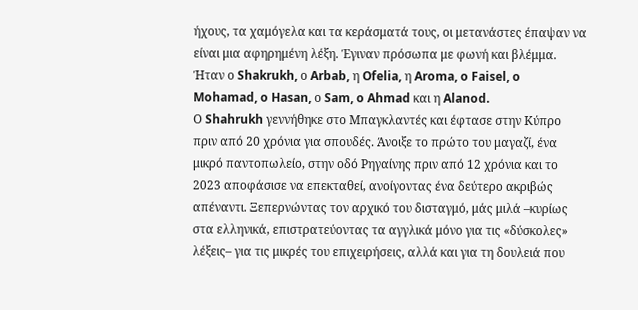ήχους, τα χαμόγελα και τα κεράσματά τους, οι μετανάστες έπαψαν να είναι μια αφηρημένη λέξη. Έγιναν πρόσωπα με φωνή και βλέμμα. Ήταν ο Shakrukh, ο Arbab, η Ofelia, η Aroma, o Faisel, o Mohamad, o Hasan, ο Sam, o Ahmad και η Alanod.
Ο Shahrukh γεννήθηκε στο Μπαγκλαντές και έφτασε στην Κύπρο πριν από 20 χρόνια για σπουδές. Άνοιξε το πρώτο του μαγαζί, ένα μικρό παντοπωλείο, στην οδό Ρηγαίνης πριν από 12 χρόνια και το 2023 αποφάσισε να επεκταθεί, ανοίγοντας ένα δεύτερο ακριβώς απέναντι. Ξεπερνώντας τον αρχικό του δισταγμό, μάς μιλά –κυρίως στα ελληνικά, επιστρατεύοντας τα αγγλικά μόνο για τις «δύσκολες» λέξεις– για τις μικρές του επιχειρήσεις, αλλά και για τη δουλειά που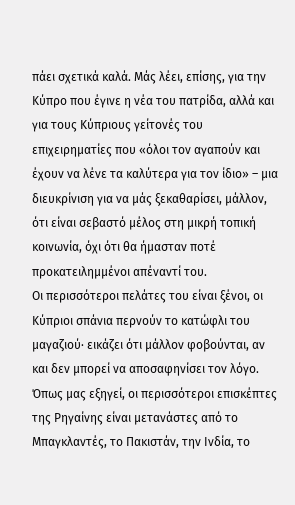πάει σχετικά καλά. Μάς λέει, επίσης, για την Κύπρο που έγινε η νέα του πατρίδα, αλλά και για τους Κύπριους γείτονές του επιχειρηματίες που «όλοι τον αγαπούν και έχουν να λένε τα καλύτερα για τον ίδιο» – μια διευκρίνιση για να μάς ξεκαθαρίσει, μάλλον, ότι είναι σεβαστό μέλος στη μικρή τοπική κοινωνία, όχι ότι θα ήμασταν ποτέ προκατειλημμένοι απέναντί του.
Οι περισσότεροι πελάτες του είναι ξένοι, οι Κύπριοι σπάνια περνούν το κατώφλι του μαγαζιού· εικάζει ότι μάλλον φοβούνται, αν και δεν μπορεί να αποσαφηνίσει τον λόγο. Όπως μας εξηγεί, οι περισσότεροι επισκέπτες της Ρηγαίνης είναι μετανάστες από το Μπαγκλαντές, το Πακιστάν, την Ινδία, το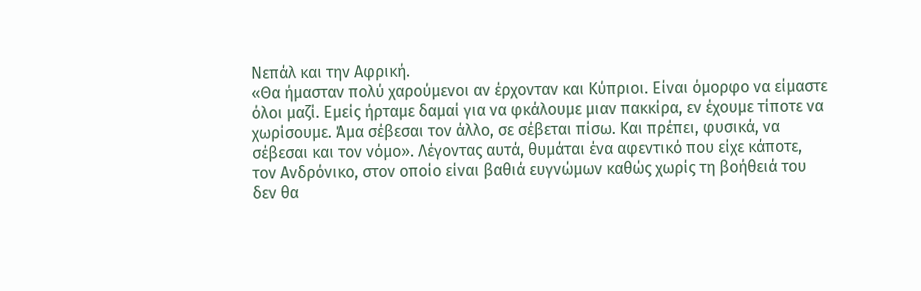Νεπάλ και την Αφρική.
«Θα ήμασταν πολύ χαρούμενοι αν έρχονταν και Κύπριοι. Είναι όμορφο να είμαστε όλοι μαζί. Εμείς ήρταμε δαμαί για να φκάλουμε μιαν πακκίρα, εν έχουμε τίποτε να χωρίσουμε. Άμα σέβεσαι τον άλλο, σε σέβεται πίσω. Και πρέπει, φυσικά, να σέβεσαι και τον νόμο». Λέγοντας αυτά, θυμάται ένα αφεντικό που είχε κάποτε, τον Ανδρόνικο, στον οποίο είναι βαθιά ευγνώμων καθώς χωρίς τη βοήθειά του δεν θα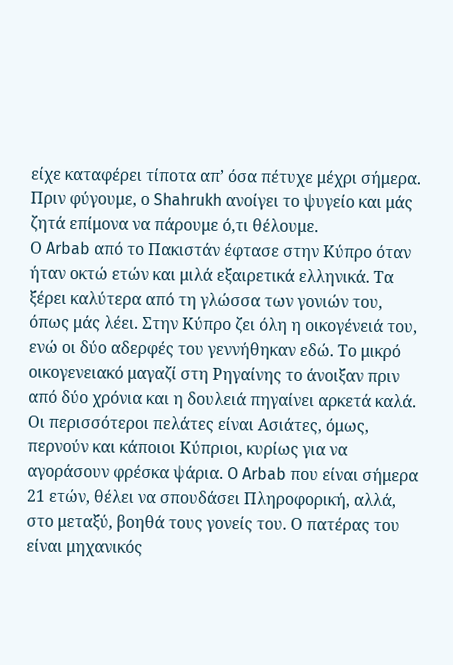είχε καταφέρει τίποτα απ’ όσα πέτυχε μέχρι σήμερα. Πριν φύγουμε, ο Shahrukh ανοίγει το ψυγείο και μάς ζητά επίμονα να πάρουμε ό,τι θέλουμε.
Ο Arbab από το Πακιστάν έφτασε στην Κύπρο όταν ήταν οκτώ ετών και μιλά εξαιρετικά ελληνικά. Τα ξέρει καλύτερα από τη γλώσσα των γονιών του, όπως μάς λέει. Στην Κύπρο ζει όλη η οικογένειά του, ενώ οι δύο αδερφές του γεννήθηκαν εδώ. Το μικρό οικογενειακό μαγαζί στη Ρηγαίνης το άνοιξαν πριν από δύο χρόνια και η δουλειά πηγαίνει αρκετά καλά. Οι περισσότεροι πελάτες είναι Ασιάτες, όμως, περνούν και κάποιοι Κύπριοι, κυρίως για να αγοράσουν φρέσκα ψάρια. O Arbab που είναι σήμερα 21 ετών, θέλει να σπουδάσει Πληροφορική, αλλά, στο μεταξύ, βοηθά τους γονείς του. Ο πατέρας του είναι μηχανικός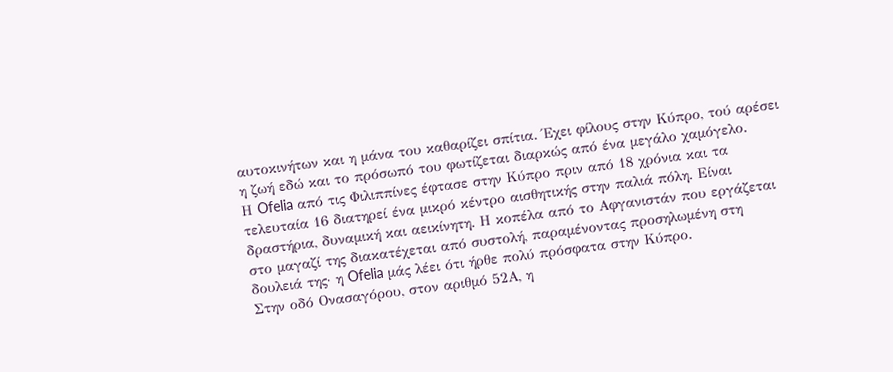αυτοκινήτων και η μάνα του καθαρίζει σπίτια. Έχει φίλους στην Κύπρο, τού αρέσει η ζωή εδώ και το πρόσωπό του φωτίζεται διαρκώς από ένα μεγάλο χαμόγελο.
Η Ofelia από τις Φιλιππίνες έφτασε στην Κύπρο πριν από 18 χρόνια και τα τελευταία 16 διατηρεί ένα μικρό κέντρο αισθητικής στην παλιά πόλη. Είναι δραστήρια, δυναμική και αεικίνητη. Η κοπέλα από το Αφγανιστάν που εργάζεται στο μαγαζί της διακατέχεται από συστολή, παραμένοντας προσηλωμένη στη δουλειά της· η Ofelia μάς λέει ότι ήρθε πολύ πρόσφατα στην Κύπρο.
Στην οδό Ονασαγόρου, στον αριθμό 52Α, η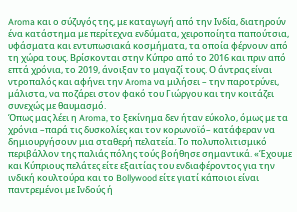Aroma και ο σύζυγός της, με καταγωγή από την Ινδία, διατηρούν ένα κατάστημα με περίτεχνα ενδύματα, χειροποίητα παπούτσια, υφάσματα και εντυπωσιακά κοσμήματα, τα οποία φέρνουν από τη χώρα τους. Βρίσκονται στην Κύπρο από το 2016 και πριν από επτά χρόνια, το 2019, άνοιξαν το μαγαζί τους. Ο άντρας είναι ντροπαλός και αφήνει την Aroma να μιλήσει – την παροτρύνει, μάλιστα, να ποζάρει στον φακό του Γιώργου και την κοιτάζει συνεχώς με θαυμασμό.
Όπως μας λέει η Aroma, το ξεκίνημα δεν ήταν εύκολο, όμως με τα χρόνια –παρά τις δυσκολίες και τον κορωνοϊό– κατάφεραν να δημιουργήσουν μια σταθερή πελατεία. Το πολυπολιτισμικό περιβάλλον της παλιάς πόλης τούς βοήθησε σημαντικά. «Έχουμε και Κύπριους πελάτες είτε εξαιτίας του ενδιαφέροντος για την ινδική κουλτούρα και το Bollywood είτε γιατί κάποιοι είναι παντρεμένοι με Ινδούς ή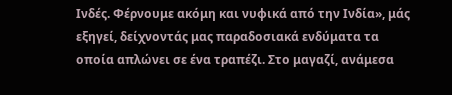Ινδές. Φέρνουμε ακόμη και νυφικά από την Ινδία», μάς εξηγεί, δείχνοντάς μας παραδοσιακά ενδύματα τα οποία απλώνει σε ένα τραπέζι. Στο μαγαζί, ανάμεσα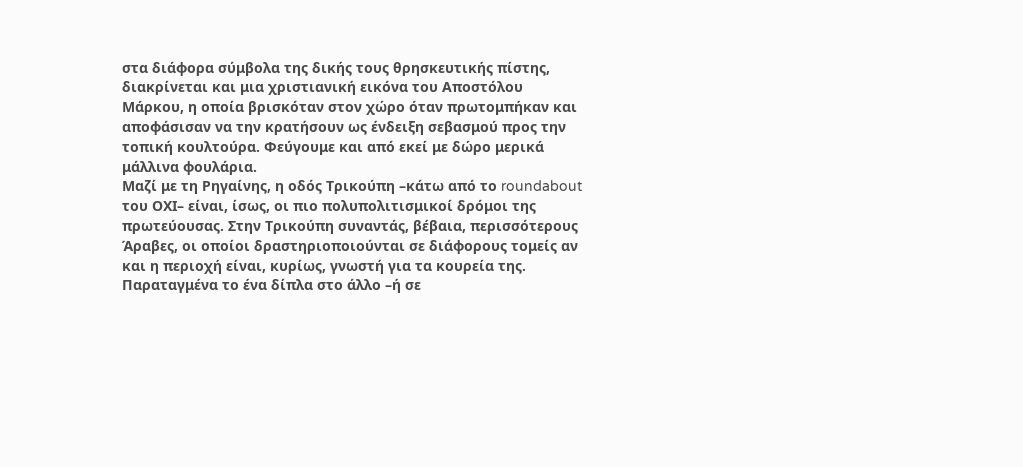στα διάφορα σύμβολα της δικής τους θρησκευτικής πίστης, διακρίνεται και μια χριστιανική εικόνα του Αποστόλου Μάρκου, η οποία βρισκόταν στον χώρο όταν πρωτομπήκαν και αποφάσισαν να την κρατήσουν ως ένδειξη σεβασμού προς την τοπική κουλτούρα. Φεύγουμε και από εκεί με δώρο μερικά μάλλινα φουλάρια.
Μαζί με τη Ρηγαίνης, η οδός Τρικούπη –κάτω από το roundabout του ΟΧΙ– είναι, ίσως, οι πιο πολυπολιτισμικοί δρόμοι της πρωτεύουσας. Στην Τρικούπη συναντάς, βέβαια, περισσότερους Άραβες, οι οποίοι δραστηριοποιούνται σε διάφορους τομείς αν και η περιοχή είναι, κυρίως, γνωστή για τα κουρεία της. Παραταγμένα το ένα δίπλα στο άλλο –ή σε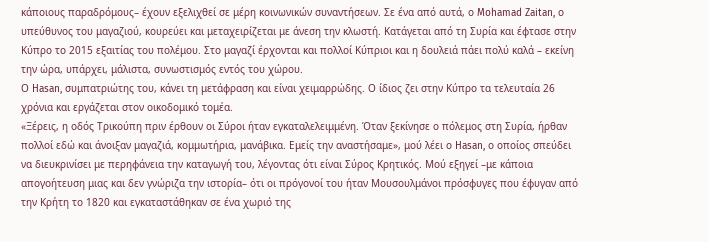κάποιους παραδρόμους– έχουν εξελιχθεί σε μέρη κοινωνικών συναντήσεων. Σε ένα από αυτά, ο Mohamad Zaitan, ο υπεύθυνος του μαγαζιού, κουρεύει και μεταχειρίζεται με άνεση την κλωστή. Κατάγεται από τη Συρία και έφτασε στην Κύπρο το 2015 εξαιτίας του πολέμου. Στο μαγαζί έρχονται και πολλοί Κύπριοι και η δουλειά πάει πολύ καλά – εκείνη την ώρα, υπάρχει, μάλιστα, συνωστισμός εντός του χώρου.
Ο Hasan, συμπατριώτης του, κάνει τη μετάφραση και είναι χειμαρρώδης. Ο ίδιος ζει στην Κύπρο τα τελευταία 26 χρόνια και εργάζεται στον οικοδομικό τομέα.
«Ξέρεις, η οδός Τρικούπη πριν έρθουν οι Σύροι ήταν εγκαταλελειμμένη. Όταν ξεκίνησε ο πόλεμος στη Συρία, ήρθαν πολλοί εδώ και άνοιξαν μαγαζιά, κομμωτήρια, μανάβικα. Εμείς την αναστήσαμε», μού λέει ο Hasan, ο οποίος σπεύδει να διευκρινίσει με περηφάνεια την καταγωγή του, λέγοντας ότι είναι Σύρος Κρητικός. Μού εξηγεί –με κάποια απογοήτευση μιας και δεν γνώριζα την ιστορία– ότι οι πρόγονοί του ήταν Μουσουλμάνοι πρόσφυγες που έφυγαν από την Κρήτη το 1820 και εγκαταστάθηκαν σε ένα χωριό της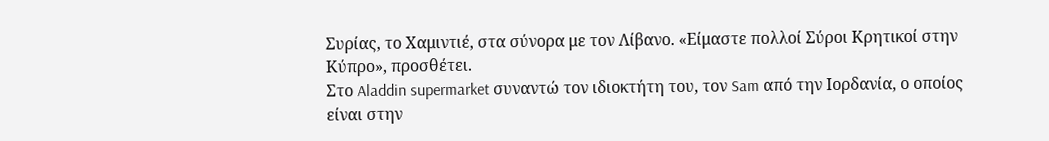Συρίας, το Χαμιντιέ, στα σύνορα με τον Λίβανο. «Είμαστε πολλοί Σύροι Κρητικοί στην Κύπρο», προσθέτει.
Στο Aladdin supermarket συναντώ τον ιδιοκτήτη του, τον Sam από την Ιορδανία, ο οποίος είναι στην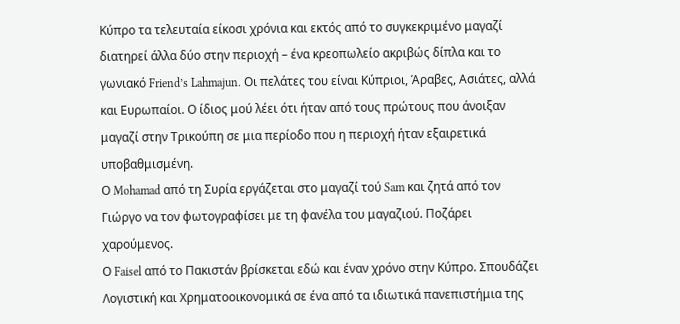Κύπρο τα τελευταία είκοσι χρόνια και εκτός από το συγκεκριμένο μαγαζί διατηρεί άλλα δύο στην περιοχή – ένα κρεοπωλείο ακριβώς δίπλα και το γωνιακό Friend’s Lahmajun. Οι πελάτες του είναι Κύπριοι, Άραβες, Ασιάτες, αλλά και Ευρωπαίοι. Ο ίδιος μού λέει ότι ήταν από τους πρώτους που άνοιξαν μαγαζί στην Τρικούπη σε μια περίοδο που η περιοχή ήταν εξαιρετικά υποβαθμισμένη.
Ο Mohamad από τη Συρία εργάζεται στο μαγαζί τού Sam και ζητά από τον Γιώργο να τον φωτογραφίσει με τη φανέλα του μαγαζιού. Ποζάρει χαρούμενος.
Ο Faisel από το Πακιστάν βρίσκεται εδώ και έναν χρόνο στην Κύπρο. Σπουδάζει Λογιστική και Χρηματοοικονομικά σε ένα από τα ιδιωτικά πανεπιστήμια της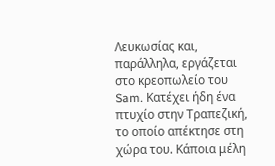Λευκωσίας και, παράλληλα, εργάζεται στο κρεοπωλείο του Sam. Κατέχει ήδη ένα πτυχίο στην Τραπεζική, το οποίο απέκτησε στη χώρα του. Κάποια μέλη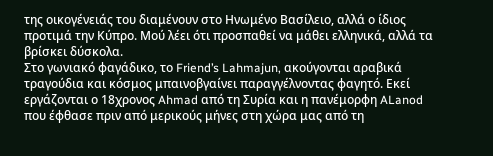της οικογένειάς του διαμένουν στο Ηνωμένο Βασίλειο, αλλά ο ίδιος προτιμά την Κύπρο. Μού λέει ότι προσπαθεί να μάθει ελληνικά, αλλά τα βρίσκει δύσκολα.
Στο γωνιακό φαγάδικο, το Friend’s Lahmajun, ακούγονται αραβικά τραγούδια και κόσμος μπαινοβγαίνει παραγγέλνοντας φαγητό. Εκεί εργάζονται ο 18χρονος Ahmad από τη Συρία και η πανέμορφη ALanod που έφθασε πριν από μερικούς μήνες στη χώρα μας από τη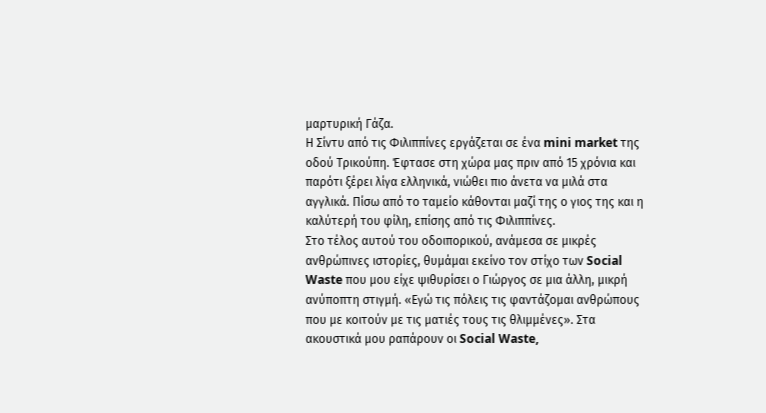μαρτυρική Γάζα.
Η Σίντυ από τις Φιλιππίνες εργάζεται σε ένα mini market της οδού Τρικούπη. Έφτασε στη χώρα μας πριν από 15 χρόνια και παρότι ξέρει λίγα ελληνικά, νιώθει πιο άνετα να μιλά στα αγγλικά. Πίσω από το ταμείο κάθονται μαζί της ο γιος της και η καλύτερή του φίλη, επίσης από τις Φιλιππίνες.
Στο τέλος αυτού του οδοιπορικού, ανάμεσα σε μικρές ανθρώπινες ιστορίες, θυμάμαι εκείνο τον στίχο των Social Waste που μου είχε ψιθυρίσει ο Γιώργος σε μια άλλη, μικρή ανύποπτη στιγμή. «Εγώ τις πόλεις τις φαντάζομαι ανθρώπους που με κοιτούν με τις ματιές τους τις θλιμμένες». Στα ακουστικά μου ραπάρουν οι Social Waste,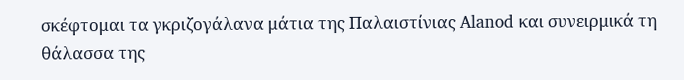σκέφτομαι τα γκριζογάλανα μάτια της Παλαιστίνιας Alanod και συνειρμικά τη θάλασσα της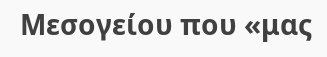Μεσογείου που «μας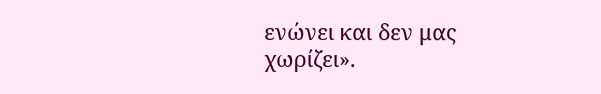ενώνει και δεν μας χωρίζει».